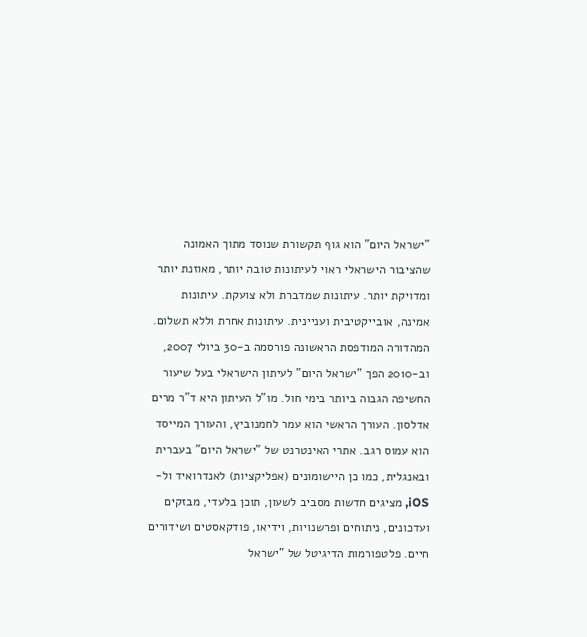"ישראל היום" הוא גוף תקשורת שנוסד מתוך האמונה שהציבור הישראלי ראוי לעיתונות טובה יותר, מאוזנת יותר ומדויקת יותר. עיתונות שמדברת ולא צועקת. עיתונות אמינה, אובייקטיבית ועניינית. עיתונות אחרת וללא תשלום. המהדורה המודפסת הראשונה פורסמה ב-30 ביולי 2007, וב-2010 הפך "ישראל היום" לעיתון הישראלי בעל שיעור החשיפה הגבוה ביותר בימי חול. מו"ל העיתון היא ד"ר מרים אדלסון. העורך הראשי הוא עמר לחמנוביץ, והעורך המייסד הוא עמוס רגב. אתרי האינטרנט של "ישראל היום" בעברית ובאנגלית, כמו כן היישומונים (אפליקציות) לאנדרואיד ול-iOS, מציגים חדשות מסביב לשעון, תוכן בלעדי, מבזקים ועדכונים, ניתוחים ופרשנויות, וידיאו, פודקאסטים ושידורים חיים. פלטפורמות הדיגיטל של "ישראל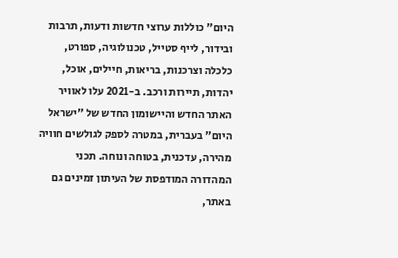היום" כוללות ערוצי חדשות ודעות, תרבות ובידור, לייף סטייל, טכנולוגיה, ספורט, כלכלה וצרכנות, בריאות, חיילים, אוכל, יהדות, תיירות ורכב. ב-2021 עלו לאוויר האתר החדש והיישומון החדש של "ישראל היום" בעברית, במטרה לספק לגולשים חוויה מהירה, עדכנית, בטוחה ונוחה. תכני המהדורה המודפסת של העיתון זמינים גם באתר,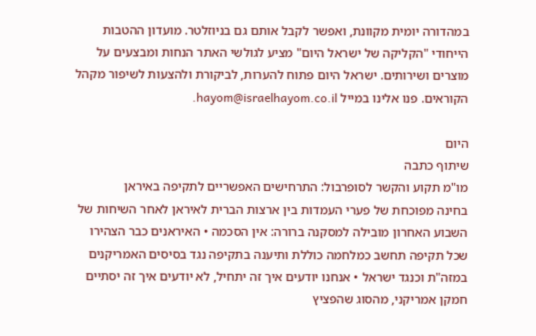במהדורה יומית מקוונת, ואפשר לקבל אותם גם בניוזלטר. מועדון ההטבות הייחודי "הקליקה של ישראל היום" מציע לגולשי האתר הנחות ומבצעים על מוצרים ושירותים. ישראל היום פתוח להערות, לביקורת ולהצעות לשיפור מקהל הקוראים. פנו אלינו במייל hayom@israelhayom.co.il.

היום
שיתוף כתבה
מו"מ תקוע והקשר לסופרבול: התרחישים האפשריים לתקיפה באיראן
בחינה מפוכחת של פערי העמדות בין ארצות הברית לאיראן לאחר השיחות של השבוע האחרון מובילה למסקנה ברורה: אין הסכמה • האיראנים כבר הצהירו שכל תקיפה תחשב כמלחמה כוללת ותיענה בתקיפה נגד בסיסים האמריקנים במזה"ת וכנגד ישראל • אנחנו יודעים איך זה יתחיל, לא יודעים איך זה יסתיים
חמקן אמריקני, מהסוג שהפציץ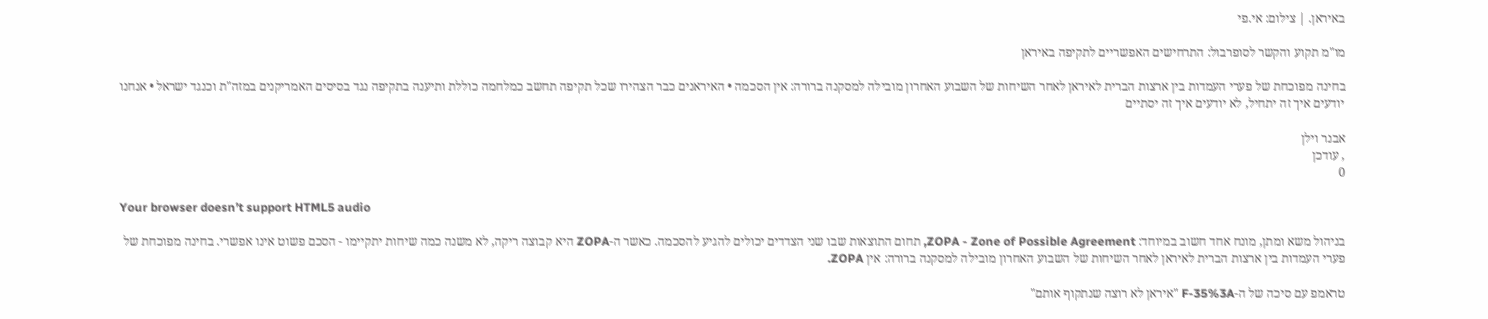באיראן. | צילום: אי.פי

מו"מ תקוע והקשר לסופרבול: התרחישים האפשריים לתקיפה באיראן

בחינה מפוכחת של פערי העמדות בין ארצות הברית לאיראן לאחר השיחות של השבוע האחרון מובילה למסקנה ברורה: אין הסכמה • האיראנים כבר הצהירו שכל תקיפה תחשב כמלחמה כוללת ותיענה בתקיפה נגד בסיסים האמריקנים במזה"ת וכנגד ישראל • אנחנו יודעים איך זה יתחיל, לא יודעים איך זה יסתיים

אבנר וילן
, עודכן
0

Your browser doesn’t support HTML5 audio

בניהול משא ומתן, מונח אחד חשוב במיוחד: ZOPA - Zone of Possible Agreement, תחום התוצאות שבו שני הצדדים יכולים להגיע להסכמה. כאשר ה-ZOPA היא קבוצה ריקה, לא משנה כמה שיחות יתקיימו - הסכם פשוט אינו אפשרי. בחינה מפוכחת של פערי העמדות בין ארצות הברית לאיראן לאחר השיחות של השבוע האחרון מובילה למסקנה ברורה: אין ZOPA.

טראמפ עם סיכה של ה-F-35%3A "איראן לא רוצה שנתקוף אותם"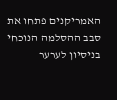האמריקנים פתחו את סבב ההסלמה הנוכחי בניסיון לערער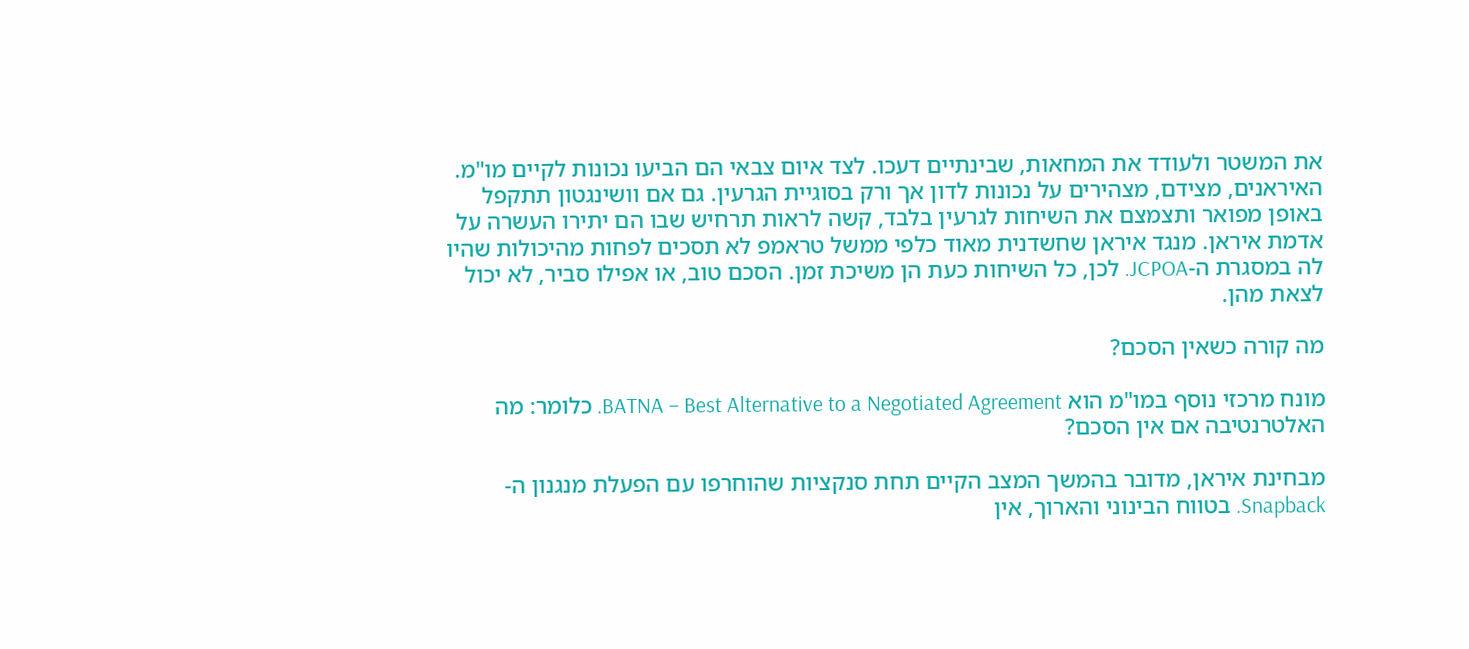את המשטר ולעודד את המחאות, שבינתיים דעכו. לצד איום צבאי הם הביעו נכונות לקיים מו"מ. האיראנים, מצידם, מצהירים על נכונות לדון אך ורק בסוגיית הגרעין. גם אם וושינגטון תתקפל באופן מפואר ותצמצם את השיחות לגרעין בלבד, קשה לראות תרחיש שבו הם יתירו העשרה על אדמת איראן. מנגד איראן שחשדנית מאוד כלפי ממשל טראמפ לא תסכים לפחות מהיכולות שהיו לה במסגרת ה-JCPOA. לכן, כל השיחות כעת הן משיכת זמן. הסכם טוב, או אפילו סביר, לא יכול לצאת מהן.

מה קורה כשאין הסכם?

מונח מרכזי נוסף במו"מ הוא BATNA – Best Alternative to a Negotiated Agreement. כלומר: מה האלטרנטיבה אם אין הסכם?

מבחינת איראן, מדובר בהמשך המצב הקיים תחת סנקציות שהוחרפו עם הפעלת מנגנון ה-Snapback. בטווח הבינוני והארוך, אין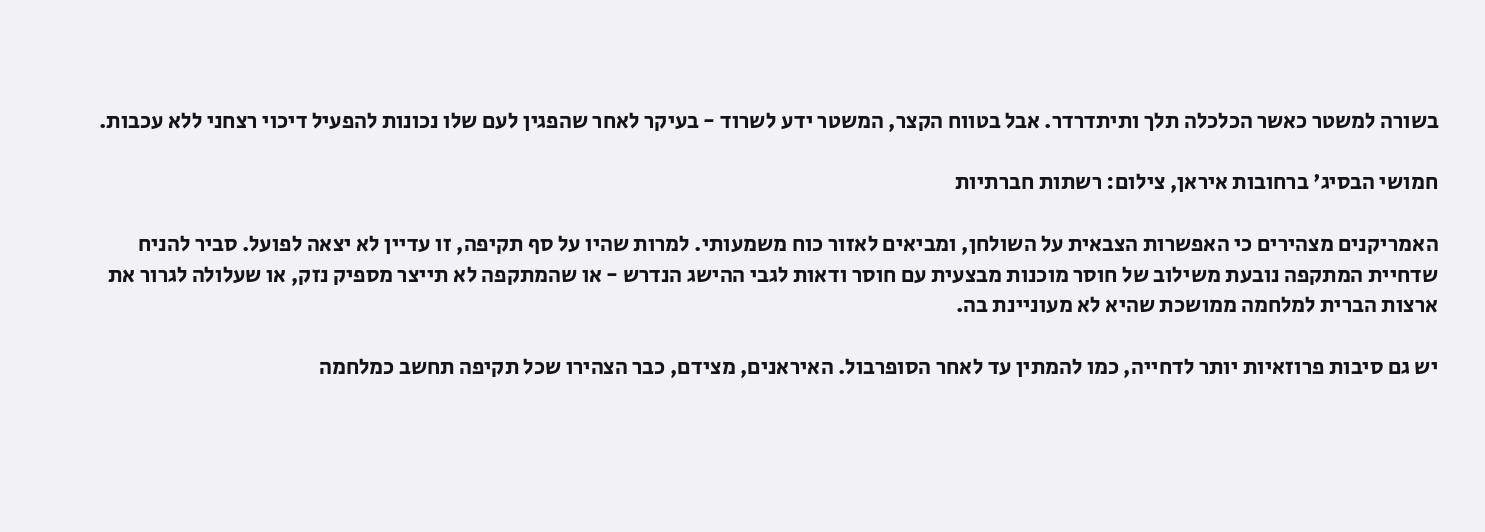בשורה למשטר כאשר הכלכלה תלך ותיתדרדר. אבל בטווח הקצר, המשטר ידע לשרוד - בעיקר לאחר שהפגין לעם שלו נכונות להפעיל דיכוי רצחני ללא עכבות.

חמושי הבסיג' ברחובות איראן, צילום: רשתות חברתיות

האמריקנים מצהירים כי האפשרות הצבאית על השולחן, ומביאים לאזור כוח משמעותי. למרות שהיו על סף תקיפה, זו עדיין לא יצאה לפועל. סביר להניח שדחיית המתקפה נובעת משילוב של חוסר מוכנות מבצעית עם חוסר ודאות לגבי ההישג הנדרש - או שהמתקפה לא תייצר מספיק נזק, או שעלולה לגרור את ארצות הברית למלחמה ממושכת שהיא לא מעוניינת בה.

יש גם סיבות פרוזאיות יותר לדחייה, כמו להמתין עד לאחר הסופרבול. האיראנים, מצידם, כבר הצהירו שכל תקיפה תחשב כמלחמה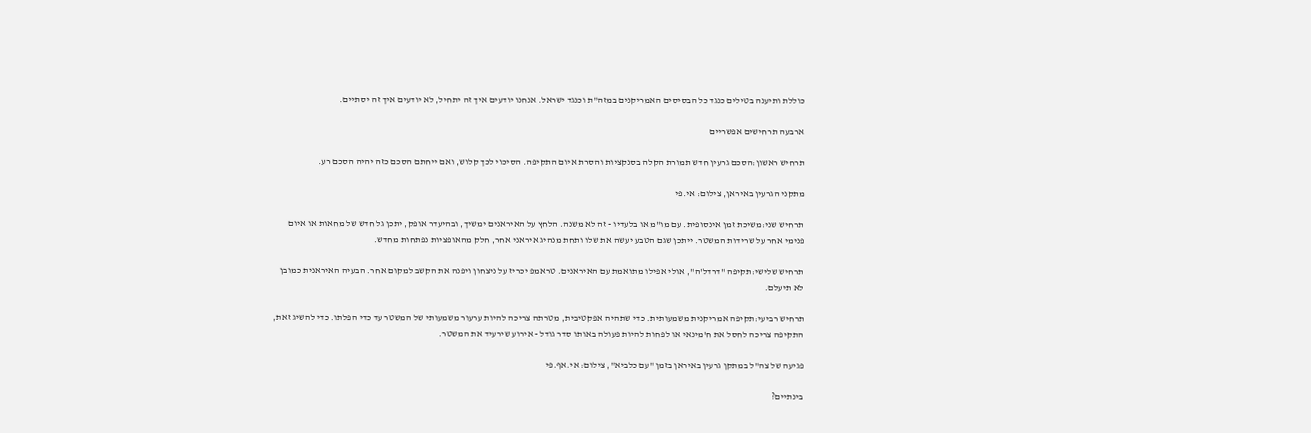כוללת ותיענה בטילים כנגד כל הבסיסים האמריקנים במזה"ת וכנגד ישראל. אנחנו יודעים איך זה יתחיל, לא יודעים איך זה יסתיים.

ארבעה תרחישים אפשריים

תרחיש ראשון:הסכם גרעין חדש תמורת הקלה בסנקציות והסרת איום התקיפה. הסיכוי לכך קלוש, ואם ייחתם הסכם כזה יהיה הסכם רע.

מתקני הגרעין באיראן, צילום: אי.פי

תרחיש שני:משיכת זמן אינסופית. עם מו"מ או בלעדיו - זה לא משנה. הלחץ על האיראנים ימשיך, ובהיעדר אופק, יתכן גל חדש של מחאות או איום פנימי אחר על שרידות המשטר. ייתכן שגם הטבע יעשה את שלו ותחת מנהיג איראני אחר, חלק מהאופציות נפתחות מחדש.

תרחיש שלישי:תקיפה "דרדל'ה", אולי אפילו מתואמת עם האיראנים. טראמפ יכריז על ניצחון ויפנה את הקשב למקום אחר. הבעיה האיראנית כמובן לא תיעלם.

תרחיש רביעי:תקיפה אמריקנית משמעותית. כדי שתהיה אפקטיבית, מטרתה צריכה להיות ערעור משמעותי של המשטר עד כדי הפלתו. כדי להשיג זאת, התקיפה צריכה לחסל את ח'מינאי או לפחות להיות פעולה באותו סדר גודל - אירוע שירעיד את המשטר.

פגיעה של צה"ל במתקן גרעין באיראן בזמן "עם כלביא", צילום: אי.אף.פי

בינתיים?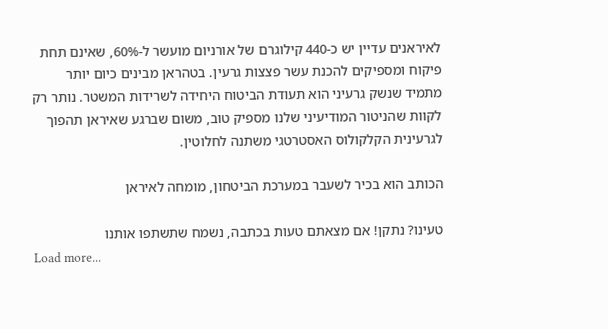לאיראנים עדיין יש כ-440 קילוגרם של אורניום מועשר ל-60%, שאינם תחת פיקוח ומספיקים להכנת עשר פצצות גרעין. בטהראן מבינים כיום יותר מתמיד שנשק גרעיני הוא תעודת הביטוח היחידה לשרידות המשטר. נותר רק לקוות שהניטור המודיעיני שלנו מספיק טוב, משום שברגע שאיראן תהפוך לגרעינית הקלקולוס האסטרטגי משתנה לחלוטין.

הכותב הוא בכיר לשעבר במערכת הביטחון, מומחה לאיראן

טעינו? נתקן! אם מצאתם טעות בכתבה, נשמח שתשתפו אותנו
Load more...